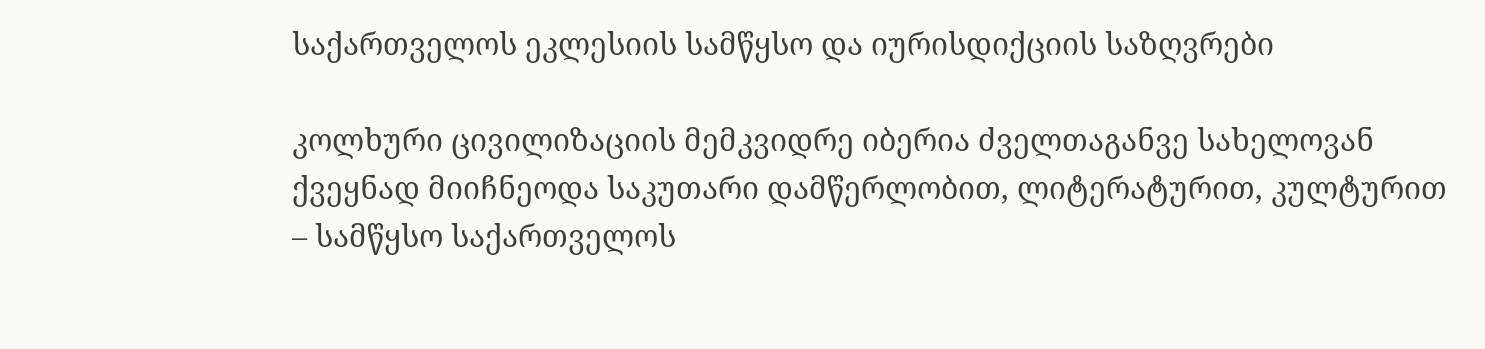საქართველოს ეკლესიის სამწყსო და იურისდიქციის საზღვრები

კოლხური ცივილიზაციის მემკვიდრე იბერია ძველთაგანვე სახელოვან ქვეყნად მიიჩნეოდა საკუთარი დამწერლობით, ლიტერატურით, კულტურით – სამწყსო საქართველოს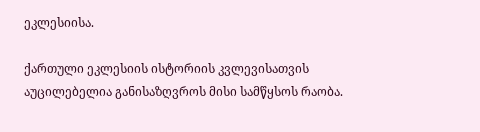ეკლესიისა.

ქართული ეკლესიის ისტორიის კვლევისათვის აუცილებელია განისაზღვროს მისი სამწყსოს რაობა.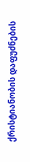ქრისტიანობის დაფუძნების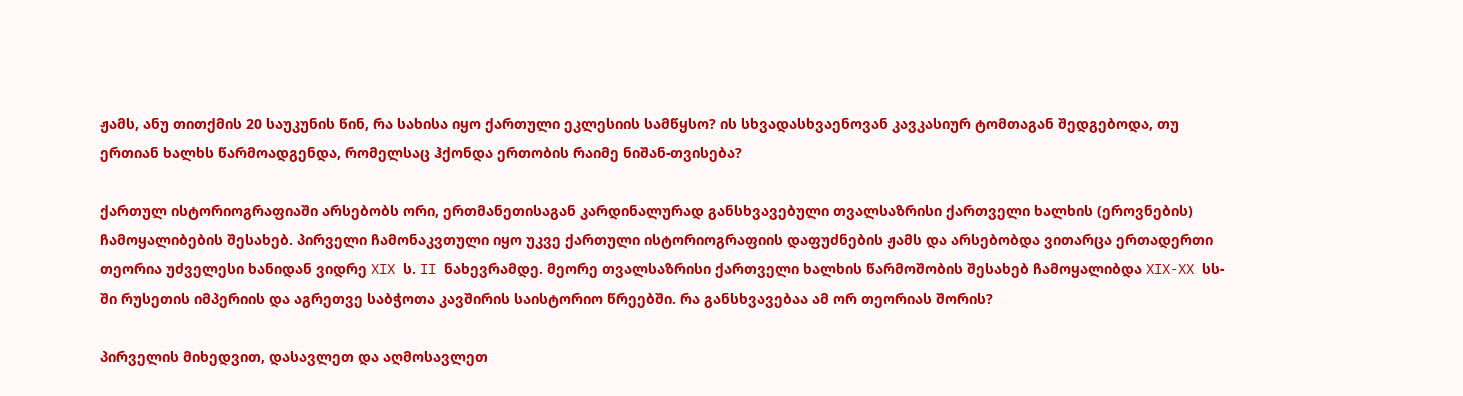ჟამს, ანუ თითქმის 20 საუკუნის წინ, რა სახისა იყო ქართული ეკლესიის სამწყსო? ის სხვადასხვაენოვან კავკასიურ ტომთაგან შედგებოდა, თუ ერთიან ხალხს წარმოადგენდა, რომელსაც ჰქონდა ერთობის რაიმე ნიშან-თვისება?

ქართულ ისტორიოგრაფიაში არსებობს ორი, ერთმანეთისაგან კარდინალურად განსხვავებული თვალსაზრისი ქართველი ხალხის (ეროვნების) ჩამოყალიბების შესახებ. პირველი ჩამონაკვთული იყო უკვე ქართული ისტორიოგრაფიის დაფუძნების ჟამს და არსებობდა ვითარცა ერთადერთი თეორია უძველესი ხანიდან ვიდრე XIX ს. II ნახევრამდე. მეორე თვალსაზრისი ქართველი ხალხის წარმოშობის შესახებ ჩამოყალიბდა XIX-XX სს-ში რუსეთის იმპერიის და აგრეთვე საბჭოთა კავშირის საისტორიო წრეებში. რა განსხვავებაა ამ ორ თეორიას შორის?

პირველის მიხედვით, დასავლეთ და აღმოსავლეთ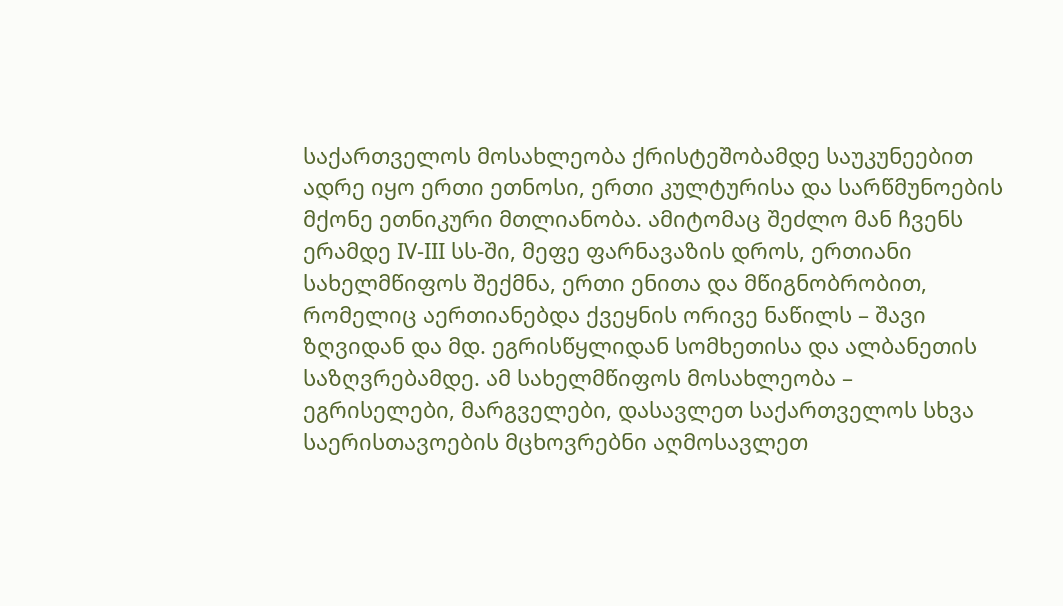საქართველოს მოსახლეობა ქრისტეშობამდე საუკუნეებით ადრე იყო ერთი ეთნოსი, ერთი კულტურისა და სარწმუნოების მქონე ეთნიკური მთლიანობა. ამიტომაც შეძლო მან ჩვენს ერამდე IV-III სს-ში, მეფე ფარნავაზის დროს, ერთიანი სახელმწიფოს შექმნა, ერთი ენითა და მწიგნობრობით, რომელიც აერთიანებდა ქვეყნის ორივე ნაწილს – შავი ზღვიდან და მდ. ეგრისწყლიდან სომხეთისა და ალბანეთის საზღვრებამდე. ამ სახელმწიფოს მოსახლეობა – ეგრისელები, მარგველები, დასავლეთ საქართველოს სხვა საერისთავოების მცხოვრებნი აღმოსავლეთ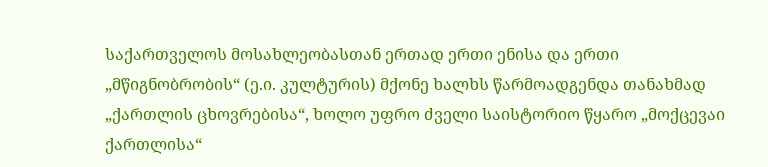საქართველოს მოსახლეობასთან ერთად ერთი ენისა და ერთი „მწიგნობრობის“ (ე.ი. კულტურის) მქონე ხალხს წარმოადგენდა თანახმად „ქართლის ცხოვრებისა“, ხოლო უფრო ძველი საისტორიო წყარო „მოქცევაი ქართლისა“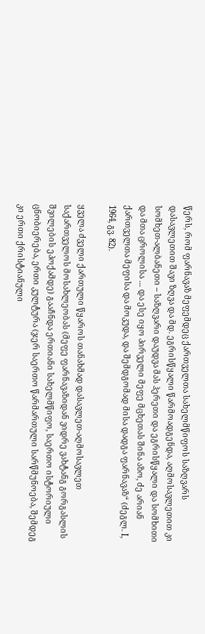წერს, რომ ფარნავაზ მეფემდეც ქართველთა სახელმწიფოს საზღვარს დასავლეთით შავი ზღვა და მდ. ეგრისწყალი წარმოადგენდა, აღმოსავლეთით კი სომხეთ-ალბანეთი – საზღვარი დაუდვა მას ჰერეთი და ეგრისწყალი და სომხითი და მთა ცროლისა … და ესე იყო პირველი მეფე მცხეთას შინა აზო, ძე არიან ქართველთა მეფისა და მოკუდა, და შემდგომად მისა დადგა ფარნავაზ“ (ძეგლ. I, 1964, გვ. 82).

ყველა ძველი ქართული წყაროს თანახმად დასავლეთ-აღმოსავლეთ საქართველოს მოსახლეობას (მეფე ფარნავაზიდან ვიდრე ვახტანგ გორგასლის შვილების ეპოქამდე) გააჩნდა ერთიანი სახელმწიფო, საერთო ისტორიული ცნობიერება, ერთი კულტურა (ჯერ საერთო წარმართული სარწმუნოება, შემდეგ კი ერთი ქრისტიანული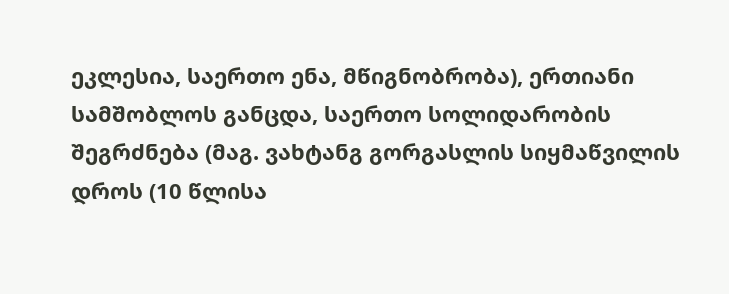ეკლესია, საერთო ენა, მწიგნობრობა), ერთიანი სამშობლოს განცდა, საერთო სოლიდარობის შეგრძნება (მაგ. ვახტანგ გორგასლის სიყმაწვილის დროს (10 წლისა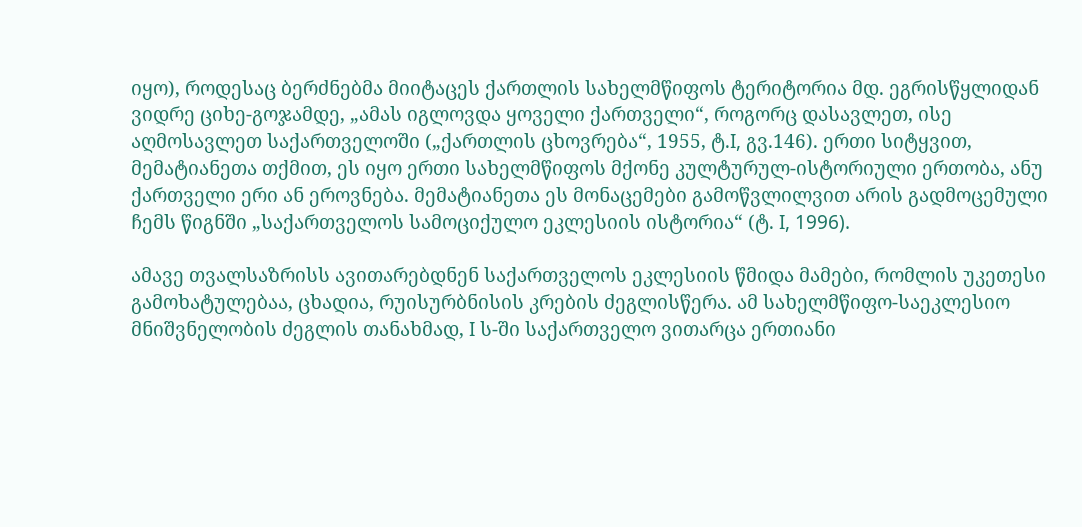იყო), როდესაც ბერძნებმა მიიტაცეს ქართლის სახელმწიფოს ტერიტორია მდ. ეგრისწყლიდან ვიდრე ციხე-გოჯამდე, „ამას იგლოვდა ყოველი ქართველი“, როგორც დასავლეთ, ისე აღმოსავლეთ საქართველოში („ქართლის ცხოვრება“, 1955, ტ.I, გვ.146). ერთი სიტყვით, მემატიანეთა თქმით, ეს იყო ერთი სახელმწიფოს მქონე კულტურულ-ისტორიული ერთობა, ანუ ქართველი ერი ან ეროვნება. მემატიანეთა ეს მონაცემები გამოწვლილვით არის გადმოცემული ჩემს წიგნში „საქართველოს სამოციქულო ეკლესიის ისტორია“ (ტ. I, 1996).

ამავე თვალსაზრისს ავითარებდნენ საქართველოს ეკლესიის წმიდა მამები, რომლის უკეთესი გამოხატულებაა, ცხადია, რუისურბნისის კრების ძეგლისწერა. ამ სახელმწიფო-საეკლესიო მნიშვნელობის ძეგლის თანახმად, I ს-ში საქართველო ვითარცა ერთიანი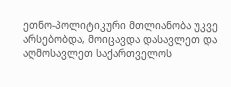ეთნო-პოლიტიკური მთლიანობა უკვე არსებობდა, მოიცავდა დასავლეთ და აღმოსავლეთ საქართველოს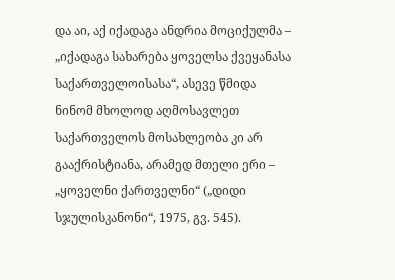და აი, აქ იქადაგა ანდრია მოციქულმა – „იქადაგა სახარება ყოველსა ქვეყანასა საქართველოისასა“, ასევე წმიდა ნინომ მხოლოდ აღმოსავლეთ საქართველოს მოსახლეობა კი არ გააქრისტიანა, არამედ მთელი ერი – „ყოველნი ქართველნი“ („დიდი სჯულისკანონი“, 1975, გვ. 545).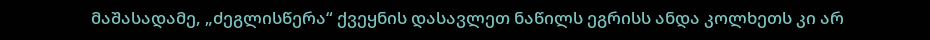მაშასადამე, „ძეგლისწერა“ ქვეყნის დასავლეთ ნაწილს ეგრისს ანდა კოლხეთს კი არ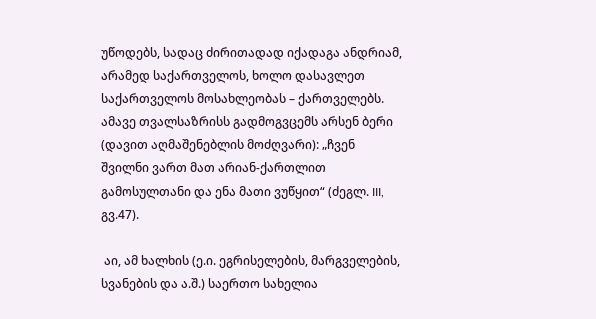უწოდებს, სადაც ძირითადად იქადაგა ანდრიამ, არამედ საქართველოს, ხოლო დასავლეთ საქართველოს მოსახლეობას – ქართველებს. ამავე თვალსაზრისს გადმოგვცემს არსენ ბერი (დავით აღმაშენებლის მოძღვარი): „ჩვენ შვილნი ვართ მათ არიან-ქართლით გამოსულთანი და ენა მათი ვუწყით“ (ძეგლ. III, გვ.47).

 აი, ამ ხალხის (ე.ი. ეგრისელების, მარგველების, სვანების და ა.შ.) საერთო სახელია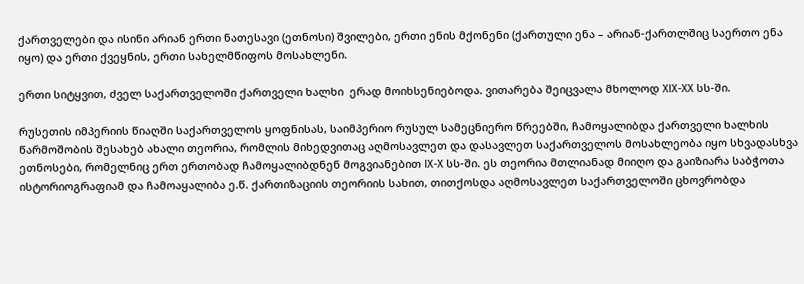ქართველები და ისინი არიან ერთი ნათესავი (ეთნოსი) შვილები, ერთი ენის მქონენი (ქართული ენა – არიან-ქართლშიც საერთო ენა იყო) და ერთი ქვეყნის, ერთი სახელმწიფოს მოსახლენი.

ერთი სიტყვით, ძველ საქართველოში ქართველი ხალხი  ერად მოიხსენიებოდა. ვითარება შეიცვალა მხოლოდ XIX-XX სს-ში.

რუსეთის იმპერიის წიაღში საქართველოს ყოფნისას, საიმპერიო რუსულ სამეცნიერო წრეებში, ჩამოყალიბდა ქართველი ხალხის წარმოშობის შესახებ ახალი თეორია, რომლის მიხედვითაც აღმოსავლეთ და დასავლეთ საქართველოს მოსახლეობა იყო სხვადასხვა ეთნოსები, რომელნიც ერთ ერთობად ჩამოყალიბდნენ მოგვიანებით IX-X სს-ში. ეს თეორია მთლიანად მიიღო და გაიზიარა საბჭოთა ისტორიოგრაფიამ და ჩამოაყალიბა ე.წ. ქართიზაციის თეორიის სახით, თითქოსდა აღმოსავლეთ საქართველოში ცხოვრობდა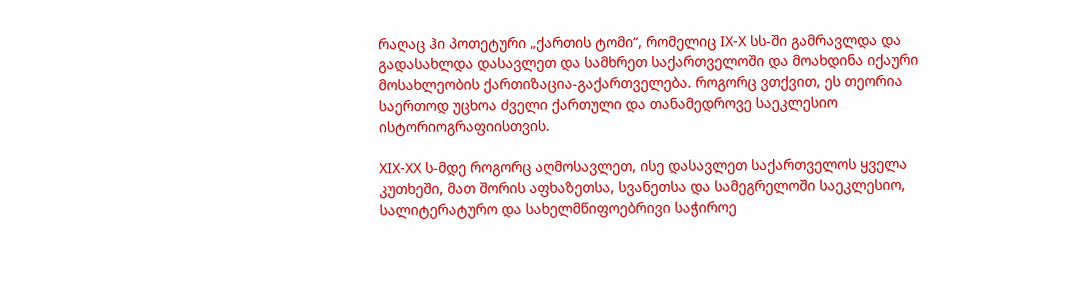რაღაც ჰი პოთეტური „ქართის ტომი“, რომელიც IX-X სს-ში გამრავლდა და გადასახლდა დასავლეთ და სამხრეთ საქართველოში და მოახდინა იქაური მოსახლეობის ქართიზაცია-გაქართველება. როგორც ვთქვით, ეს თეორია საერთოდ უცხოა ძველი ქართული და თანამედროვე საეკლესიო ისტორიოგრაფიისთვის.

XIX-XX ს-მდე როგორც აღმოსავლეთ, ისე დასავლეთ საქართველოს ყველა კუთხეში, მათ შორის აფხაზეთსა, სვანეთსა და სამეგრელოში საეკლესიო, სალიტერატურო და სახელმწიფოებრივი საჭიროე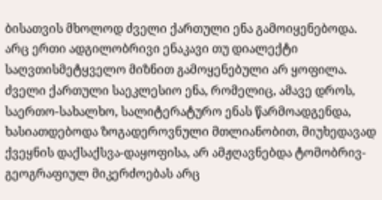ბისათვის მხოლოდ ძველი ქართული ენა გამოიყენებოდა. არც ერთი ადგილობრივი ენაკავი თუ დიალექტი საღვთისმეტყველო მიზნით გამოყენებული არ ყოფილა. ძველი ქართული საეკლესიო ენა, რომელიც, ამავე დროს, საერთო-სახალხო, სალიტერატურო ენას წარმოადგენდა, ხასიათდებოდა ზოგადეროვნული მთლიანობით, მიუხედავად ქვეყნის დაქსაქსვა-დაყოფისა, არ ამჟღავნებდა ტომობრივ-გეოგრაფიულ მიკერძოებას არც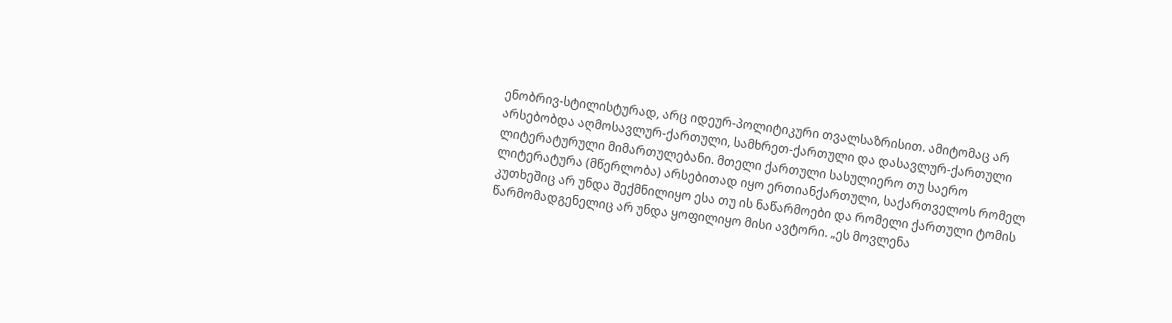ენობრივ-სტილისტურად, არც იდეურ-პოლიტიკური თვალსაზრისით. ამიტომაც არ არსებობდა აღმოსავლურ-ქართული, სამხრეთ-ქართული და დასავლურ-ქართული ლიტერატურული მიმართულებანი. მთელი ქართული სასულიერო თუ საერო ლიტერატურა (მწერლობა) არსებითად იყო ერთიანქართული, საქართველოს რომელ კუთხეშიც არ უნდა შექმნილიყო ესა თუ ის ნაწარმოები და რომელი ქართული ტომის წარმომადგენელიც არ უნდა ყოფილიყო მისი ავტორი. „ეს მოვლენა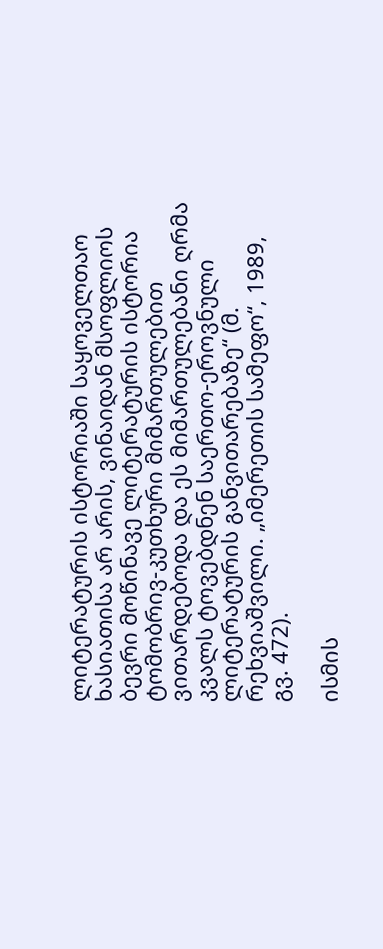ლიტერატურის ისტორიაში საყოველთაო ხასიათისა არ არის, ვინაიდან მსოფლიოს ბევრი მოწინავე ლიტერატურის ისტორია ტომობრივ-კუთხური მიმართულებით ვითარდებოდა და ეს მიმართულებანი ღრმა კვალს ტოვებდნენ საერთო-ეროვნული ლიტერატურის განვითარებაზე“ (მ. რეხვიაშვილი. „იმერეთის სამეფო“, 1989, გვ. 472).

ისმის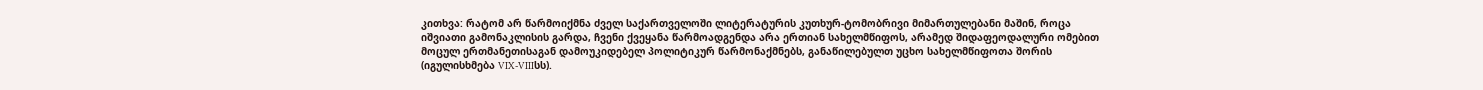კითხვა: რატომ არ წარმოიქმნა ძველ საქართველოში ლიტერატურის კუთხურ-ტომობრივი მიმართულებანი მაშინ, როცა იშვიათი გამონაკლისის გარდა, ჩვენი ქვეყანა წარმოადგენდა არა ერთიან სახელმწიფოს, არამედ შიდაფეოდალური ომებით მოცულ ერთმანეთისაგან დამოუკიდებელ პოლიტიკურ წარმონაქმნებს, განაწილებულთ უცხო სახელმწიფოთა შორის (იგულისხმება VIX-VIIIსს).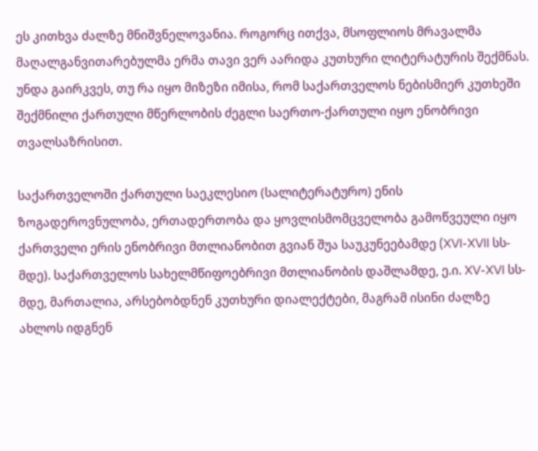ეს კითხვა ძალზე მნიშვნელოვანია. როგორც ითქვა, მსოფლიოს მრავალმა მაღალგანვითარებულმა ერმა თავი ვერ აარიდა კუთხური ლიტერატურის შექმნას. უნდა გაირკვეს, თუ რა იყო მიზეზი იმისა, რომ საქართველოს ნებისმიერ კუთხეში შექმნილი ქართული მწერლობის ძეგლი საერთო-ქართული იყო ენობრივი თვალსაზრისით.

საქართველოში ქართული საეკლესიო (სალიტერატურო) ენის ზოგადეროვნულობა, ერთადერთობა და ყოვლისმომცველობა გამოწვეული იყო ქართველი ერის ენობრივი მთლიანობით გვიან შუა საუკუნეებამდე (XVI-XVII სს-მდე). საქართველოს სახელმწიფოებრივი მთლიანობის დაშლამდე, ე.ი. XV-XVI სს-მდე, მართალია, არსებობდნენ კუთხური დიალექტები, მაგრამ ისინი ძალზე ახლოს იდგნენ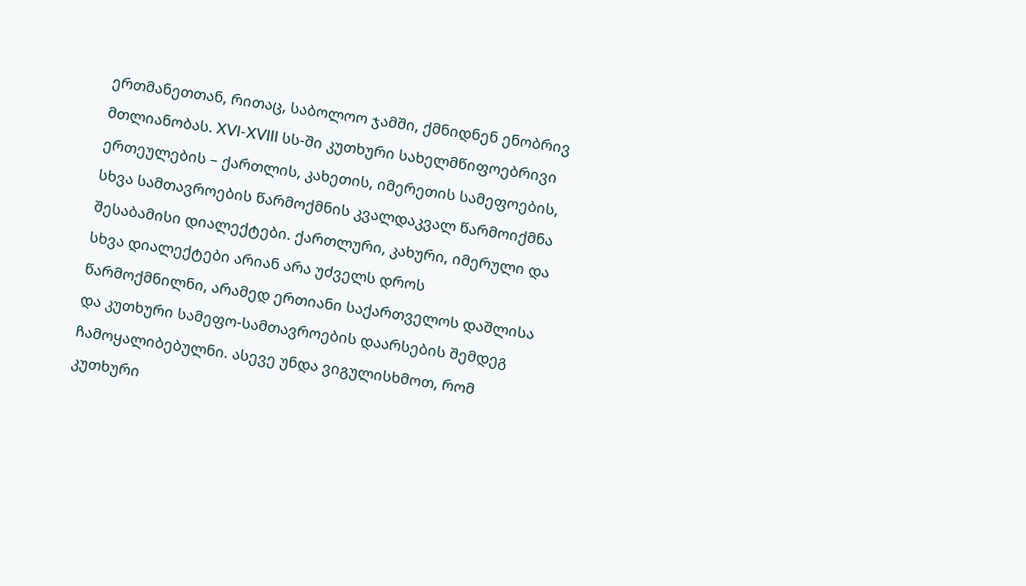ერთმანეთთან, რითაც, საბოლოო ჯამში, ქმნიდნენ ენობრივ მთლიანობას. XVI-XVIII სს-ში კუთხური სახელმწიფოებრივი ერთეულების – ქართლის, კახეთის, იმერეთის სამეფოების, სხვა სამთავროების წარმოქმნის კვალდაკვალ წარმოიქმნა შესაბამისი დიალექტები. ქართლური, კახური, იმერული და სხვა დიალექტები არიან არა უძველს დროს წარმოქმნილნი, არამედ ერთიანი საქართველოს დაშლისა და კუთხური სამეფო-სამთავროების დაარსების შემდეგ ჩამოყალიბებულნი. ასევე უნდა ვიგულისხმოთ, რომ კუთხური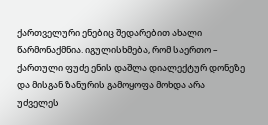ქართველური ენებიც შედარებით ახალი წარმონაქმნია. იგულისხმება, რომ საერთო – ქართული ფუძე ენის დაშლა დიალექტურ დონეზე და მისგან ზანურის გამოყოფა მოხდა არა უძველეს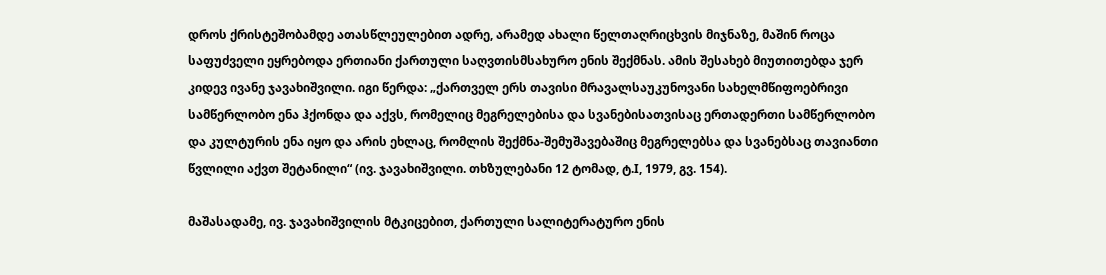დროს ქრისტეშობამდე ათასწლეულებით ადრე, არამედ ახალი წელთაღრიცხვის მიჯნაზე, მაშინ როცა საფუძველი ეყრებოდა ერთიანი ქართული საღვთისმსახურო ენის შექმნას. ამის შესახებ მიუთითებდა ჯერ კიდევ ივანე ჯავახიშვილი. იგი წერდა: „ქართველ ერს თავისი მრავალსაუკუნოვანი სახელმწიფოებრივი სამწერლობო ენა ჰქონდა და აქვს, რომელიც მეგრელებისა და სვანებისათვისაც ერთადერთი სამწერლობო და კულტურის ენა იყო და არის ეხლაც, რომლის შექმნა-შემუშავებაშიც მეგრელებსა და სვანებსაც თავიანთი წვლილი აქვთ შეტანილი“ (ივ. ჯავახიშვილი. თხზულებანი 12 ტომად, ტ.I, 1979, გვ. 154).

მაშასადამე, ივ. ჯავახიშვილის მტკიცებით, ქართული სალიტერატურო ენის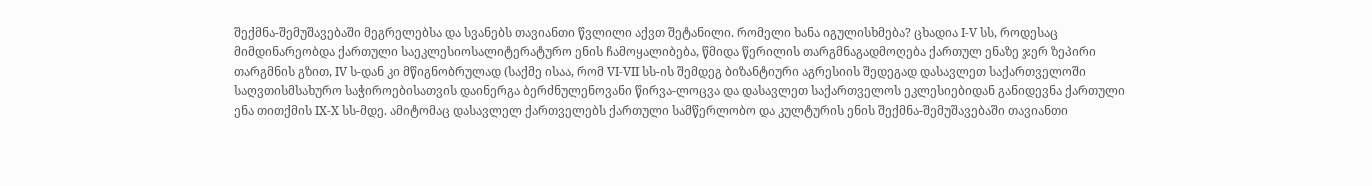შექმნა-შემუშავებაში მეგრელებსა და სვანებს თავიანთი წვლილი აქვთ შეტანილი. რომელი ხანა იგულისხმება? ცხადია I-V სს, როდესაც მიმდინარეობდა ქართული საეკლესიოსალიტერატურო ენის ჩამოყალიბება, წმიდა წერილის თარგმნაგადმოღება ქართულ ენაზე ჯერ ზეპირი თარგმნის გზით, IV ს-დან კი მწიგნობრულად (საქმე ისაა, რომ VI-VII სს-ის შემდეგ ბიზანტიური აგრესიის შედეგად დასავლეთ საქართველოში საღვთისმსახურო საჭიროებისათვის დაინერგა ბერძნულენოვანი წირვა-ლოცვა და დასავლეთ საქართველოს ეკლესიებიდან განიდევნა ქართული ენა თითქმის IX-X სს-მდე. ამიტომაც დასავლელ ქართველებს ქართული სამწერლობო და კულტურის ენის შექმნა-შემუშავებაში თავიანთი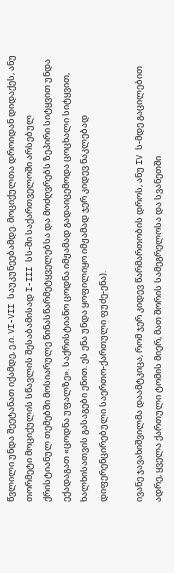წვლილი უნდა შეეტანათ იქამდე, ე.ი. VI-VII საუკუნეებამდე. მოციქულთა დროიდან დიდაქეს, ანუ თორმეტი მოციქულის სწავლის შესაბამისად I-III სს-ში საქართველოში არსებულ ქრისტიანულ თემებში მოსიარულე წინასწარმეტყველებსა და მოძღვრებს ზეპირი სიტყვით უნდა ექადაგათ «ცოდნა უფალზე». საქრისტიანო ცოდნა იმჟამად გადაიცემოდა ცოცხალი სიტყვით, ხალხისათვის გასაგები ენით. ეს ენა უნდა ყოფილიყო იმჟამად ჯერ კიდევ ნაკლებად დიფერენცირებული საერთო-ქართული ფუძე-ენა).

ივანე ჯავახიშვილმა დაამტკიცა, რომ ჯერ კიდევ წარმართობის დროს, ანუ IV ს-მდე გაცილებით ადრე, ყველა ქართული ტომის მიერ, მათ შორის სამეგრელოსა და სვანეთში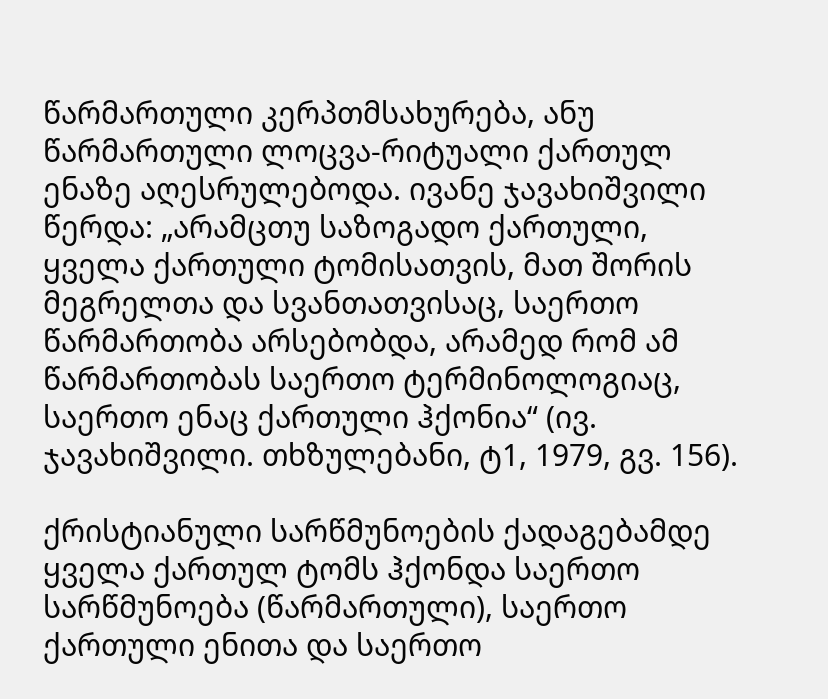წარმართული კერპთმსახურება, ანუ წარმართული ლოცვა-რიტუალი ქართულ ენაზე აღესრულებოდა. ივანე ჯავახიშვილი წერდა: „არამცთუ საზოგადო ქართული, ყველა ქართული ტომისათვის, მათ შორის მეგრელთა და სვანთათვისაც, საერთო წარმართობა არსებობდა, არამედ რომ ამ წარმართობას საერთო ტერმინოლოგიაც, საერთო ენაც ქართული ჰქონია“ (ივ. ჯავახიშვილი. თხზულებანი, ტ1, 1979, გვ. 156).

ქრისტიანული სარწმუნოების ქადაგებამდე ყველა ქართულ ტომს ჰქონდა საერთო სარწმუნოება (წარმართული), საერთო ქართული ენითა და საერთო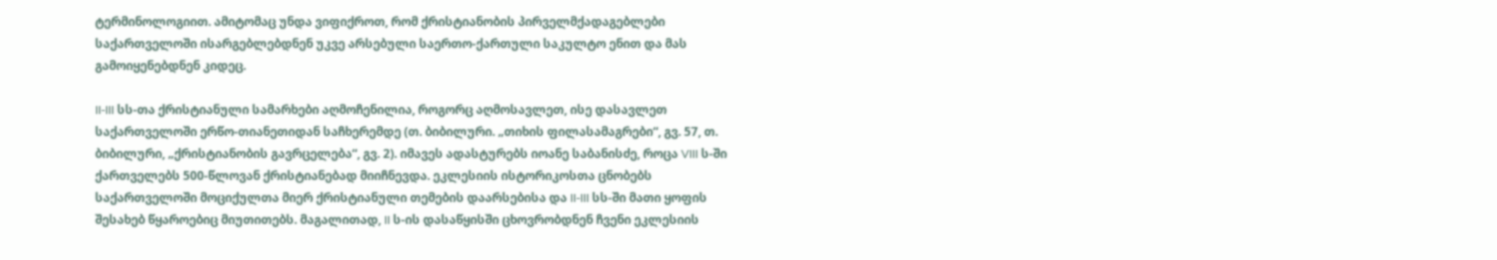ტერმინოლოგიით. ამიტომაც უნდა ვიფიქროთ, რომ ქრისტიანობის პირველმქადაგებლები საქართველოში ისარგებლებდნენ უკვე არსებული საერთო-ქართული საკულტო ენით და მას გამოიყენებდნენ კიდეც.

II-III სს-თა ქრისტიანული სამარხები აღმოჩენილია, როგორც აღმოსავლეთ, ისე დასავლეთ საქართველოში ერწო-თიანეთიდან საჩხერემდე (თ. ბიბილური. „თიხის ფილასამაგრები“, გვ. 57, თ. ბიბილური, „ქრისტიანობის გავრცელება“, გვ. 2). იმავეს ადასტურებს იოანე საბანისძე, როცა VIII ს-ში ქართველებს 500-წლოვან ქრისტიანებად მიიჩნევდა. ეკლესიის ისტორიკოსთა ცნობებს საქართველოში მოციქულთა მიერ ქრისტიანული თემების დაარსებისა და II-III სს-ში მათი ყოფის შესახებ წყაროებიც მიუთითებს. მაგალითად, II ს-ის დასაწყისში ცხოვრობდნენ ჩვენი ეკლესიის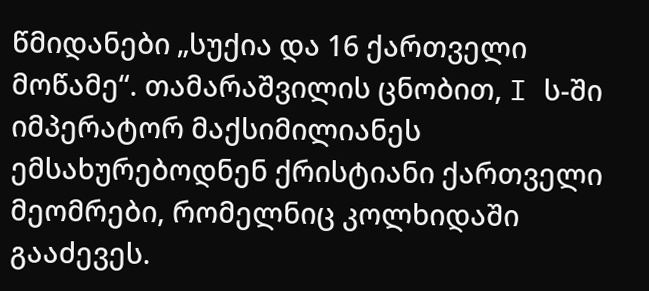წმიდანები „სუქია და 16 ქართველი მოწამე“. თამარაშვილის ცნობით, I ს-ში იმპერატორ მაქსიმილიანეს ემსახურებოდნენ ქრისტიანი ქართველი მეომრები, რომელნიც კოლხიდაში გააძევეს.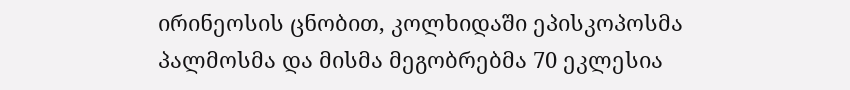ირინეოსის ცნობით, კოლხიდაში ეპისკოპოსმა პალმოსმა და მისმა მეგობრებმა 70 ეკლესია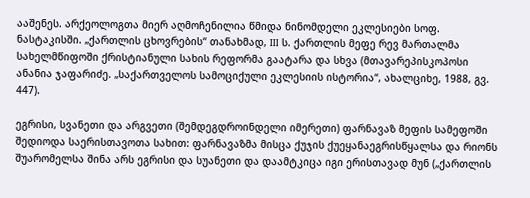ააშენეს. არქეოლოგთა მიერ აღმოჩენილია წმიდა ნინომდელი ეკლესიები სოფ. ნასტაკისში. „ქართლის ცხოვრების“ თანახმად, III ს. ქართლის მეფე რევ მართალმა სახელმწიფოში ქრისტიანული სახის რეფორმა გაატარა და სხვა (მთავარეპისკოპოსი ანანია ჯაფარიძე. „საქართველოს სამოციქული ეკლესიის ისტორია“, ახალციხე, 1988, გვ. 447).

ეგრისი, სვანეთი და არგვეთი (შემდეგდროინდელი იმერეთი) ფარნავაზ მეფის სამეფოში შედიოდა საერისთავოთა სახით: ფარნავაზმა მისცა ქუჯის ქუეყანაეგრისწყალსა და რიონს შუარომელსა შინა არს ეგრისი და სუანეთი და დაამტკიცა იგი ერისთავად მუნ („ქართლის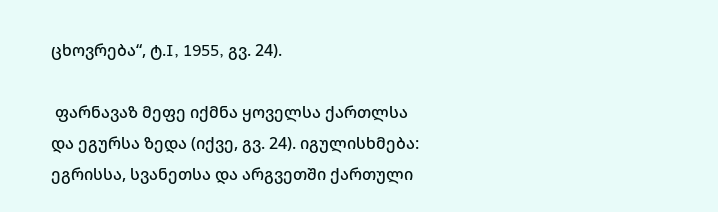ცხოვრება“, ტ.I, 1955, გვ. 24).

 ფარნავაზ მეფე იქმნა ყოველსა ქართლსა და ეგურსა ზედა (იქვე, გვ. 24). იგულისხმება: ეგრისსა, სვანეთსა და არგვეთში ქართული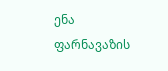ენა ფარნავაზის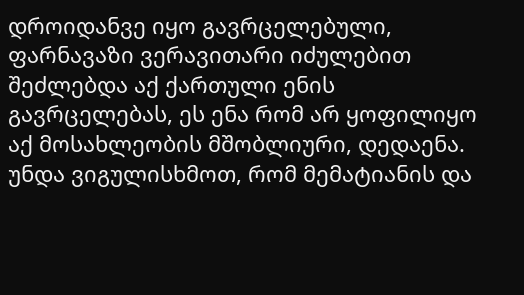დროიდანვე იყო გავრცელებული, ფარნავაზი ვერავითარი იძულებით შეძლებდა აქ ქართული ენის გავრცელებას, ეს ენა რომ არ ყოფილიყო აქ მოსახლეობის მშობლიური, დედაენა. უნდა ვიგულისხმოთ, რომ მემატიანის და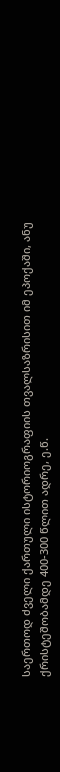საერთოდ ძველი ქართული ისტორიოგრაფიის თვალსაზრისით იმ ეპოქაში, ანუ ქრისტეშობამდე 400-300 წლით ადრე, ე.წ.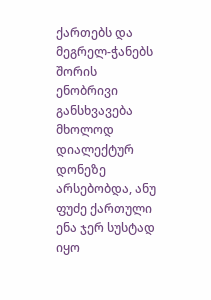ქართებს და მეგრელ-ჭანებს შორის ენობრივი განსხვავება მხოლოდ დიალექტურ დონეზე არსებობდა, ანუ ფუძე ქართული ენა ჯერ სუსტად იყო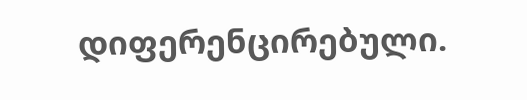დიფერენცირებული.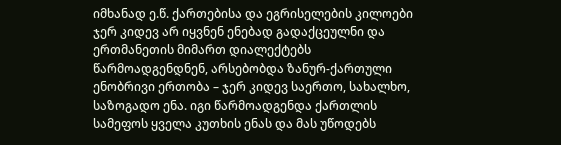იმხანად ე.წ. ქართებისა და ეგრისელების კილოები ჯერ კიდევ არ იყვნენ ენებად გადაქცეულნი და ერთმანეთის მიმართ დიალექტებს წარმოადგენდნენ, არსებობდა ზანურ-ქართული ენობრივი ერთობა – ჯერ კიდევ საერთო, სახალხო, საზოგადო ენა. იგი წარმოადგენდა ქართლის სამეფოს ყველა კუთხის ენას და მას უწოდებს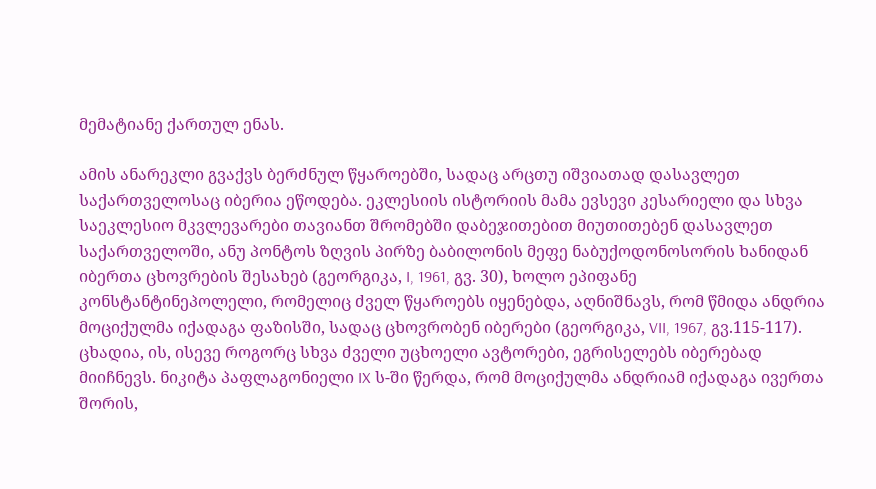მემატიანე ქართულ ენას.

ამის ანარეკლი გვაქვს ბერძნულ წყაროებში, სადაც არცთუ იშვიათად დასავლეთ საქართველოსაც იბერია ეწოდება. ეკლესიის ისტორიის მამა ევსევი კესარიელი და სხვა საეკლესიო მკვლევარები თავიანთ შრომებში დაბეჯითებით მიუთითებენ დასავლეთ საქართველოში, ანუ პონტოს ზღვის პირზე ბაბილონის მეფე ნაბუქოდონოსორის ხანიდან იბერთა ცხოვრების შესახებ (გეორგიკა, I, 1961, გვ. 30), ხოლო ეპიფანე კონსტანტინეპოლელი, რომელიც ძველ წყაროებს იყენებდა, აღნიშნავს, რომ წმიდა ანდრია მოციქულმა იქადაგა ფაზისში, სადაც ცხოვრობენ იბერები (გეორგიკა, VII, 1967, გვ.115-117). ცხადია, ის, ისევე როგორც სხვა ძველი უცხოელი ავტორები, ეგრისელებს იბერებად მიიჩნევს. ნიკიტა პაფლაგონიელი IX ს-ში წერდა, რომ მოციქულმა ანდრიამ იქადაგა ივერთა შორის,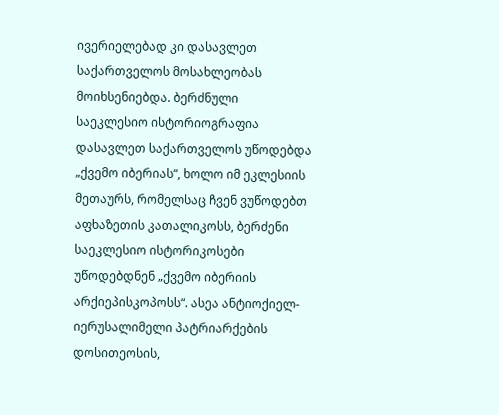ივერიელებად კი დასავლეთ საქართველოს მოსახლეობას მოიხსენიებდა. ბერძნული საეკლესიო ისტორიოგრაფია დასავლეთ საქართველოს უწოდებდა „ქვემო იბერიას“, ხოლო იმ ეკლესიის მეთაურს, რომელსაც ჩვენ ვუწოდებთ აფხაზეთის კათალიკოსს, ბერძენი საეკლესიო ისტორიკოსები უწოდებდნენ „ქვემო იბერიის არქიეპისკოპოსს“. ასეა ანტიოქიელ-იერუსალიმელი პატრიარქების დოსითეოსის,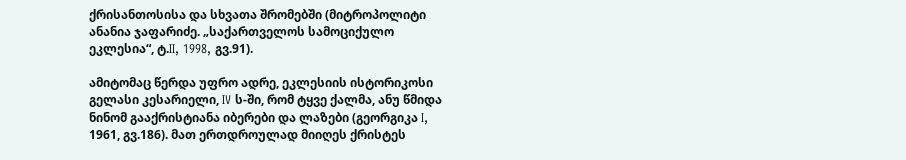ქრისანთოსისა და სხვათა შრომებში (მიტროპოლიტი ანანია ჯაფარიძე. „საქართველოს სამოციქულო ეკლესია“, ტ.II, 1998, გვ.91).

ამიტომაც წერდა უფრო ადრე, ეკლესიის ისტორიკოსი გელასი კესარიელი, IV ს-ში, რომ ტყვე ქალმა, ანუ წმიდა ნინომ გააქრისტიანა იბერები და ლაზები (გეორგიკა I, 1961, გვ.186). მათ ერთდროულად მიიღეს ქრისტეს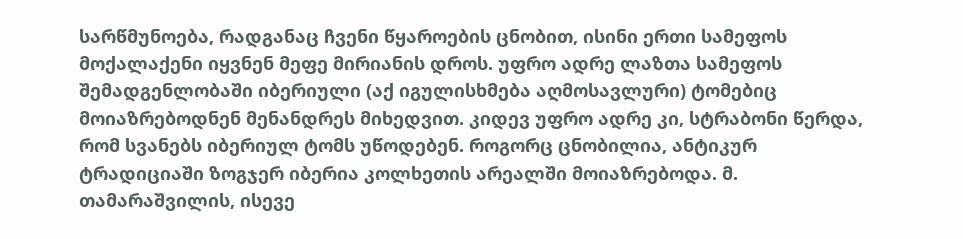სარწმუნოება, რადგანაც ჩვენი წყაროების ცნობით, ისინი ერთი სამეფოს მოქალაქენი იყვნენ მეფე მირიანის დროს. უფრო ადრე ლაზთა სამეფოს შემადგენლობაში იბერიული (აქ იგულისხმება აღმოსავლური) ტომებიც მოიაზრებოდნენ მენანდრეს მიხედვით. კიდევ უფრო ადრე კი, სტრაბონი წერდა, რომ სვანებს იბერიულ ტომს უწოდებენ. როგორც ცნობილია, ანტიკურ ტრადიციაში ზოგჯერ იბერია კოლხეთის არეალში მოიაზრებოდა. მ. თამარაშვილის, ისევე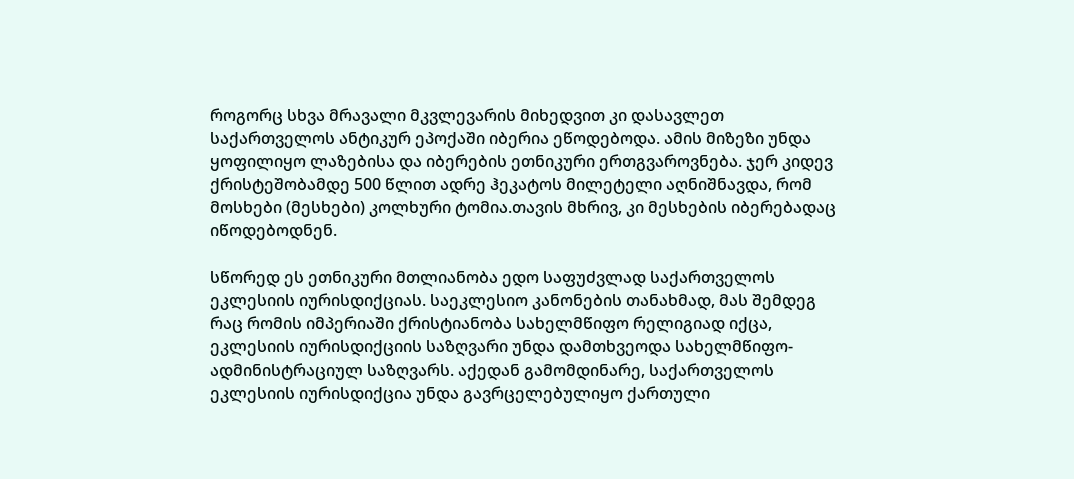როგორც სხვა მრავალი მკვლევარის მიხედვით კი დასავლეთ საქართველოს ანტიკურ ეპოქაში იბერია ეწოდებოდა. ამის მიზეზი უნდა ყოფილიყო ლაზებისა და იბერების ეთნიკური ერთგვაროვნება. ჯერ კიდევ ქრისტეშობამდე 500 წლით ადრე ჰეკატოს მილეტელი აღნიშნავდა, რომ მოსხები (მესხები) კოლხური ტომია.თავის მხრივ, კი მესხების იბერებადაც იწოდებოდნენ.

სწორედ ეს ეთნიკური მთლიანობა ედო საფუძვლად საქართველოს ეკლესიის იურისდიქციას. საეკლესიო კანონების თანახმად, მას შემდეგ რაც რომის იმპერიაში ქრისტიანობა სახელმწიფო რელიგიად იქცა, ეკლესიის იურისდიქციის საზღვარი უნდა დამთხვეოდა სახელმწიფო-ადმინისტრაციულ საზღვარს. აქედან გამომდინარე, საქართველოს ეკლესიის იურისდიქცია უნდა გავრცელებულიყო ქართული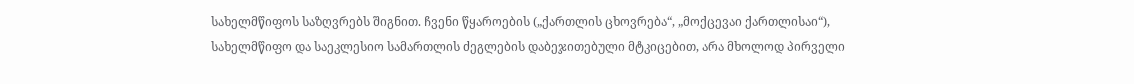სახელმწიფოს საზღვრებს შიგნით. ჩვენი წყაროების („ქართლის ცხოვრება“, „მოქცევაი ქართლისაი“), სახელმწიფო და საეკლესიო სამართლის ძეგლების დაბეჯითებული მტკიცებით, არა მხოლოდ პირველი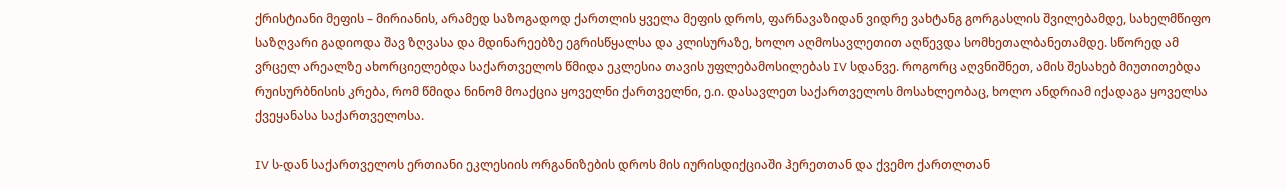ქრისტიანი მეფის – მირიანის, არამედ საზოგადოდ ქართლის ყველა მეფის დროს, ფარნავაზიდან ვიდრე ვახტანგ გორგასლის შვილებამდე, სახელმწიფო საზღვარი გადიოდა შავ ზღვასა და მდინარეებზე ეგრისწყალსა და კლისურაზე, ხოლო აღმოსავლეთით აღწევდა სომხეთალბანეთამდე. სწორედ ამ ვრცელ არეალზე ახორციელებდა საქართველოს წმიდა ეკლესია თავის უფლებამოსილებას IV სდანვე. როგორც აღვნიშნეთ, ამის შესახებ მიუთითებდა რუისურბნისის კრება, რომ წმიდა ნინომ მოაქცია ყოველნი ქართველნი, ე.ი. დასავლეთ საქართველოს მოსახლეობაც, ხოლო ანდრიამ იქადაგა ყოველსა ქვეყანასა საქართველოსა.

IV ს-დან საქართველოს ერთიანი ეკლესიის ორგანიზების დროს მის იურისდიქციაში ჰერეთთან და ქვემო ქართლთან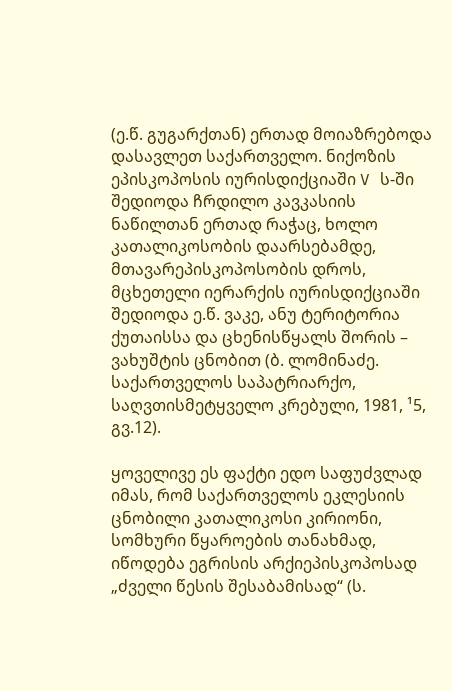(ე.წ. გუგარქთან) ერთად მოიაზრებოდა დასავლეთ საქართველო. ნიქოზის ეპისკოპოსის იურისდიქციაში V ს-ში შედიოდა ჩრდილო კავკასიის ნაწილთან ერთად რაჭაც, ხოლო კათალიკოსობის დაარსებამდე, მთავარეპისკოპოსობის დროს, მცხეთელი იერარქის იურისდიქციაში შედიოდა ე.წ. ვაკე, ანუ ტერიტორია ქუთაისსა და ცხენისწყალს შორის – ვახუშტის ცნობით (ბ. ლომინაძე. საქართველოს საპატრიარქო, საღვთისმეტყველო კრებული, 1981, ¹5, გვ.12).

ყოველივე ეს ფაქტი ედო საფუძვლად იმას, რომ საქართველოს ეკლესიის ცნობილი კათალიკოსი კირიონი, სომხური წყაროების თანახმად, იწოდება ეგრისის არქიეპისკოპოსად „ძველი წესის შესაბამისად“ (ს.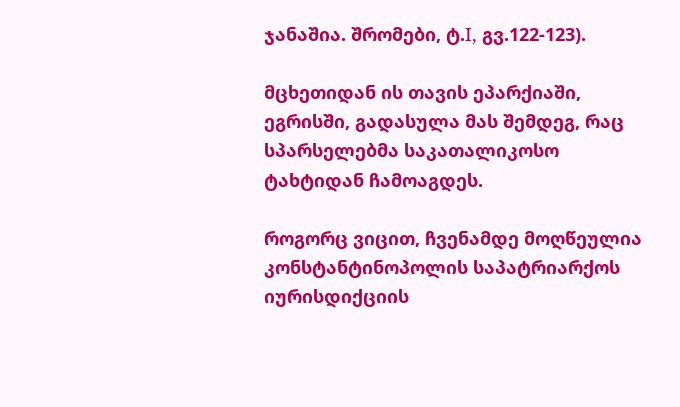ჯანაშია. შრომები, ტ.I, გვ.122-123).

მცხეთიდან ის თავის ეპარქიაში, ეგრისში, გადასულა მას შემდეგ, რაც სპარსელებმა საკათალიკოსო ტახტიდან ჩამოაგდეს.

როგორც ვიცით, ჩვენამდე მოღწეულია კონსტანტინოპოლის საპატრიარქოს იურისდიქციის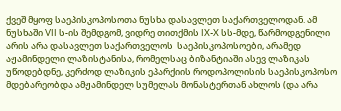ქვეშ მყოფ საეპისკოპოსოთა ნუსხა დასავლეთ საქართველოდან. ამ ნუსხაში VII ს-ის შემდგომ, ვიდრე თითქმის IX-X სს-მდე, წარმოდგენილი არის არა დასავლეთ საქართველოს  საეპისკოპოსოები, არამედ აჟამინდელი ლაზისტანისა, რომელსაც ბიზანტიაში ასევ ლაზიკას უწოდებდნე, კერძოდ ლაზიკის ეპარქიის როდოპოლისის საეპისკოპოსო მდებარეობდა ამჟამინდელ სუმელას მონასტერთან ახლოს (და არა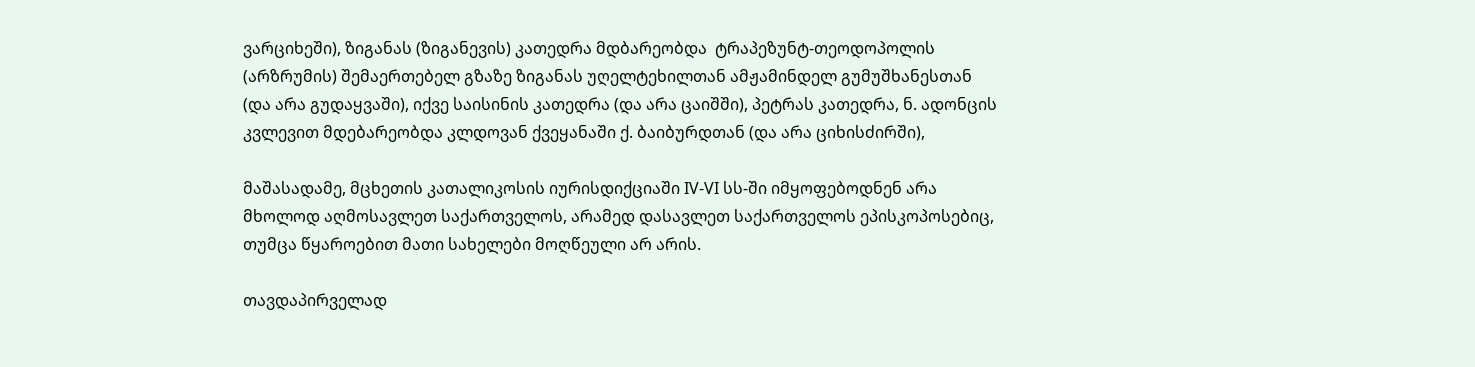ვარციხეში), ზიგანას (ზიგანევის) კათედრა მდბარეობდა  ტრაპეზუნტ-თეოდოპოლის (არზრუმის) შემაერთებელ გზაზე ზიგანას უღელტეხილთან ამჟამინდელ გუმუშხანესთან (და არა გუდაყვაში), იქვე საისინის კათედრა (და არა ცაიშში), პეტრას კათედრა, ნ. ადონცის კვლევით მდებარეობდა კლდოვან ქვეყანაში ქ. ბაიბურდთან (და არა ციხისძირში),

მაშასადამე, მცხეთის კათალიკოსის იურისდიქციაში IV-VI სს-ში იმყოფებოდნენ არა მხოლოდ აღმოსავლეთ საქართველოს, არამედ დასავლეთ საქართველოს ეპისკოპოსებიც, თუმცა წყაროებით მათი სახელები მოღწეული არ არის.

თავდაპირველად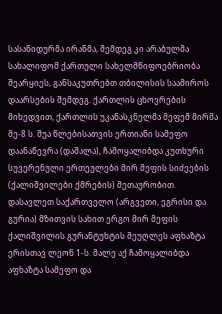სასანიდურმა ირანმა, შემდეგ კი არაბულმა სახალიფომ ქართული სახელმწიფოებრიობა შეარყიეს, განსაკუთრებთ თბილისის საამიროს დაარსების შემდეგ. ქართლის ცხოვრების მიხედვით, ქართლის უკანასკნელმა მეფემ მირმა მე-8 ს. შუა წლებისათვის ერთიანი სამეფო დაანაწევრა (დაშალა), ჩამოყალიბდა კუთხური სუვერენული ერთეულები მირ მეფის სიძეების (ქალიშვილები ქმრების) მეთაურობით. დასავლეთ საქართველო (არგვეთი, ეგრისი და გურია) მზითვის სახით ერგო მირ მეფის ქალიშვილის გურანტუხტის მეუღლეს აფხაზტა ერისთავ ლეონ 1-ს. მალე აქ ჩამოყალიბდა აფხაზტა სამეფო და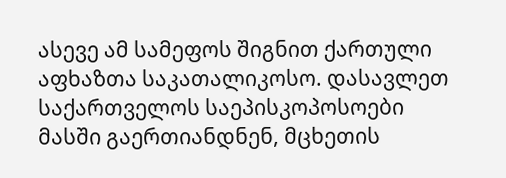ასევე ამ სამეფოს შიგნით ქართული აფხაზთა საკათალიკოსო. დასავლეთ საქართველოს საეპისკოპოსოები მასში გაერთიანდნენ, მცხეთის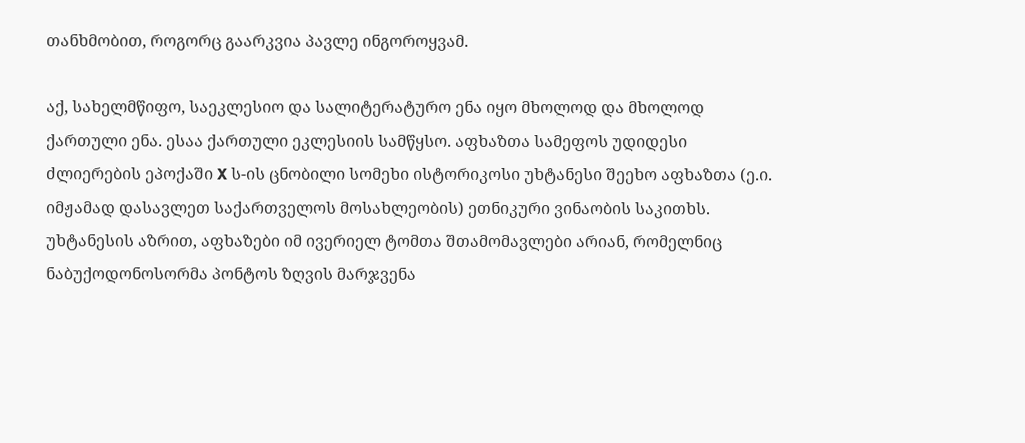თანხმობით, როგორც გაარკვია პავლე ინგოროყვამ.

აქ, სახელმწიფო, საეკლესიო და სალიტერატურო ენა იყო მხოლოდ და მხოლოდ ქართული ენა. ესაა ქართული ეკლესიის სამწყსო. აფხაზთა სამეფოს უდიდესი ძლიერების ეპოქაში X ს-ის ცნობილი სომეხი ისტორიკოსი უხტანესი შეეხო აფხაზთა (ე.ი. იმჟამად დასავლეთ საქართველოს მოსახლეობის) ეთნიკური ვინაობის საკითხს. უხტანესის აზრით, აფხაზები იმ ივერიელ ტომთა შთამომავლები არიან, რომელნიც ნაბუქოდონოსორმა პონტოს ზღვის მარჯვენა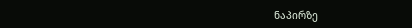ნაპირზე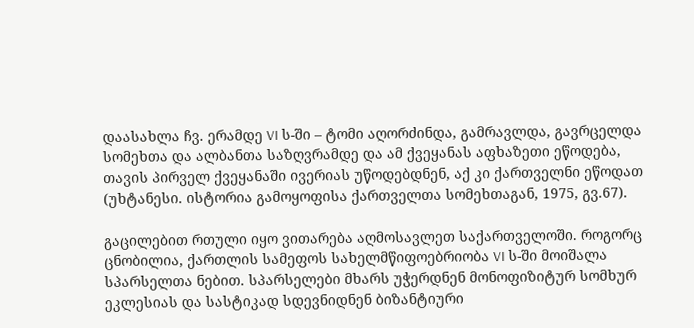დაასახლა ჩვ. ერამდე VI ს-ში – ტომი აღორძინდა, გამრავლდა, გავრცელდა სომეხთა და ალბანთა საზღვრამდე და ამ ქვეყანას აფხაზეთი ეწოდება, თავის პირველ ქვეყანაში ივერიას უწოდებდნენ, აქ კი ქართველნი ეწოდათ (უხტანესი. ისტორია გამოყოფისა ქართველთა სომეხთაგან, 1975, გვ.67).

გაცილებით რთული იყო ვითარება აღმოსავლეთ საქართველოში. როგორც ცნობილია, ქართლის სამეფოს სახელმწიფოებრიობა VI ს-ში მოიშალა სპარსელთა ნებით. სპარსელები მხარს უჭერდნენ მონოფიზიტურ სომხურ ეკლესიას და სასტიკად სდევნიდნენ ბიზანტიური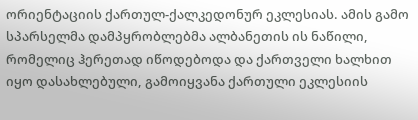ორიენტაციის ქართულ-ქალკედონურ ეკლესიას. ამის გამო სპარსელმა დამპყრობლებმა ალბანეთის ის ნაწილი, რომელიც ჰერეთად იწოდებოდა და ქართველი ხალხით იყო დასახლებული, გამოიყვანა ქართული ეკლესიის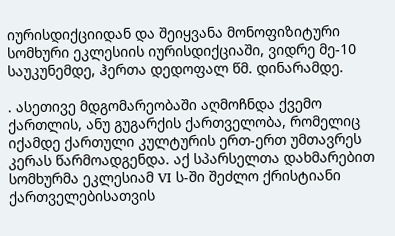იურისდიქციიდან და შეიყვანა მონოფიზიტური სომხური ეკლესიის იურისდიქციაში, ვიდრე მე-10 საუკუნემდე, ჰერთა დედოფალ წმ. დინარამდე.

. ასეთივე მდგომარეობაში აღმოჩნდა ქვემო ქართლის, ანუ გუგარქის ქართველობა, რომელიც იქამდე ქართული კულტურის ერთ-ერთ უმთავრეს კერას წარმოადგენდა. აქ სპარსელთა დახმარებით სომხურმა ეკლესიამ VI ს-ში შეძლო ქრისტიანი ქართველებისათვის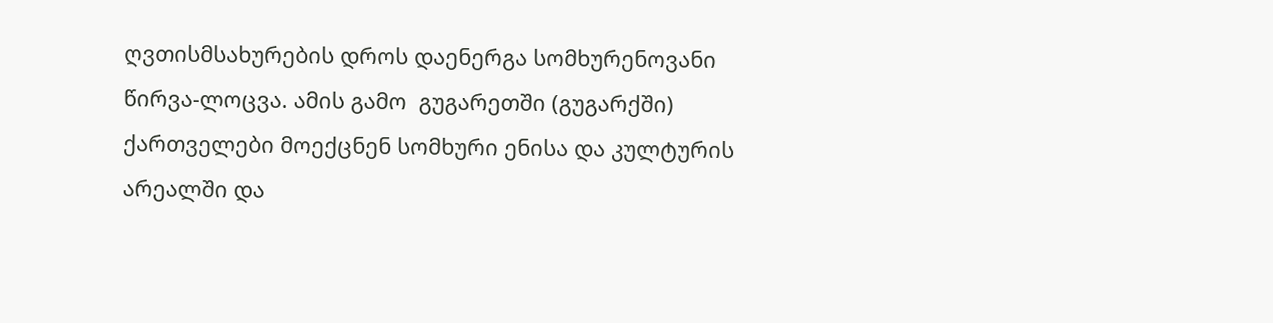ღვთისმსახურების დროს დაენერგა სომხურენოვანი წირვა-ლოცვა. ამის გამო  გუგარეთში (გუგარქში) ქართველები მოექცნენ სომხური ენისა და კულტურის არეალში და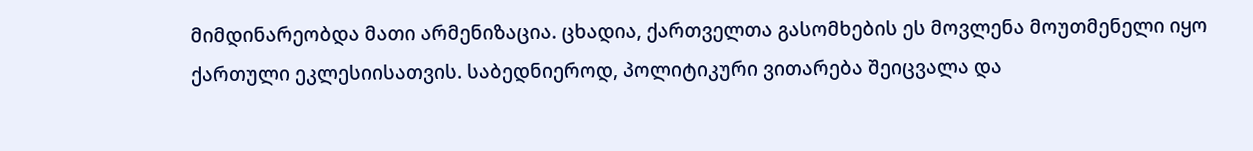მიმდინარეობდა მათი არმენიზაცია. ცხადია, ქართველთა გასომხების ეს მოვლენა მოუთმენელი იყო ქართული ეკლესიისათვის. საბედნიეროდ, პოლიტიკური ვითარება შეიცვალა და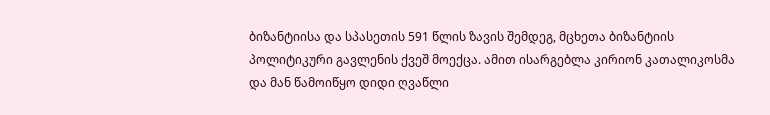ბიზანტიისა და სპასეთის 591 წლის ზავის შემდეგ, მცხეთა ბიზანტიის პოლიტიკური გავლენის ქვეშ მოექცა. ამით ისარგებლა კირიონ კათალიკოსმა და მან წამოიწყო დიდი ღვაწლი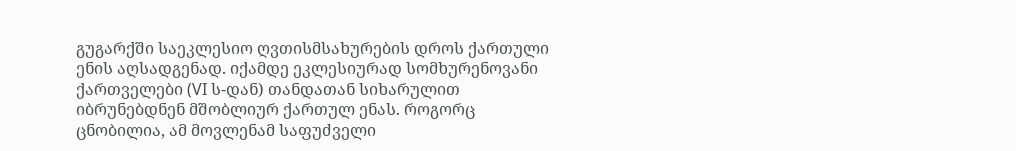გუგარქში საეკლესიო ღვთისმსახურების დროს ქართული ენის აღსადგენად. იქამდე ეკლესიურად სომხურენოვანი ქართველები (VI ს-დან) თანდათან სიხარულით იბრუნებდნენ მშობლიურ ქართულ ენას. როგორც ცნობილია, ამ მოვლენამ საფუძველი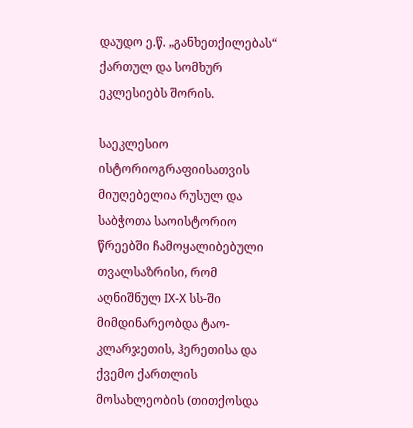დაუდო ე.წ. „განხეთქილებას“ ქართულ და სომხურ ეკლესიებს შორის.

საეკლესიო ისტორიოგრაფიისათვის მიუღებელია რუსულ და საბჭოთა საოისტორიო წრეებში ჩამოყალიბებული თვალსაზრისი, რომ აღნიშნულ IX-X სს-ში მიმდინარეობდა ტაო-კლარჯეთის, ჰერეთისა და ქვემო ქართლის მოსახლეობის (თითქოსდა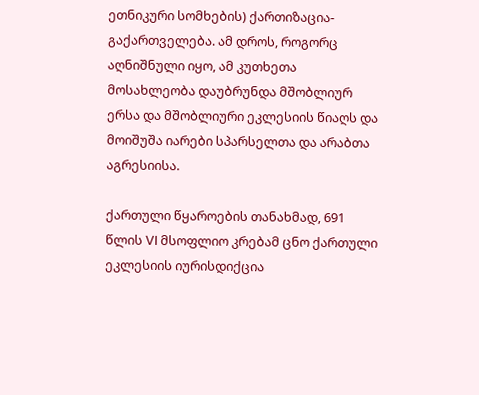ეთნიკური სომხების) ქართიზაცია-გაქართველება. ამ დროს, როგორც აღნიშნული იყო, ამ კუთხეთა მოსახლეობა დაუბრუნდა მშობლიურ ერსა და მშობლიური ეკლესიის წიაღს და მოიშუშა იარები სპარსელთა და არაბთა აგრესიისა.

ქართული წყაროების თანახმად, 691 წლის VI მსოფლიო კრებამ ცნო ქართული ეკლესიის იურისდიქცია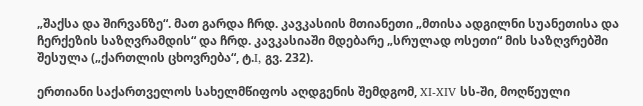„შაქსა და შირვანზე“. მათ გარდა ჩრდ. კავკასიის მთიანეთი „მთისა ადგილნი სუანეთისა და ჩერქეზის საზღვრამდის“ და ჩრდ. კავკასიაში მდებარე „სრულად ოსეთი“ მის საზღვრებში შესულა („ქართლის ცხოვრება“, ტ.I, გვ. 232).

ერთიანი საქართველოს სახელმწიფოს აღდგენის შემდგომ, XI-XIV სს-ში, მოღწეული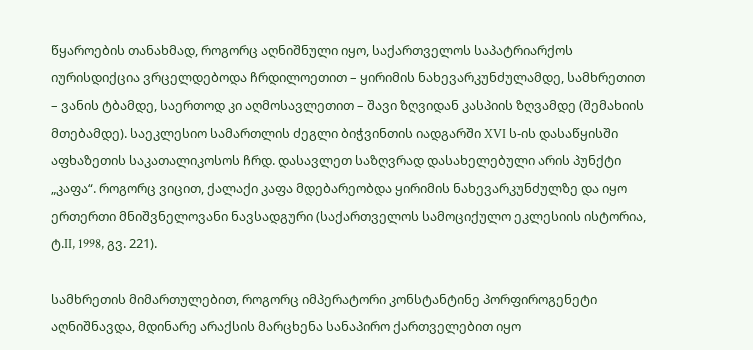წყაროების თანახმად, როგორც აღნიშნული იყო, საქართველოს საპატრიარქოს იურისდიქცია ვრცელდებოდა ჩრდილოეთით – ყირიმის ნახევარკუნძულამდე, სამხრეთით – ვანის ტბამდე, საერთოდ კი აღმოსავლეთით – შავი ზღვიდან კასპიის ზღვამდე (შემახიის მთებამდე). საეკლესიო სამართლის ძეგლი ბიჭვინთის იადგარში XVI ს-ის დასაწყისში აფხაზეთის საკათალიკოსოს ჩრდ. დასავლეთ საზღვრად დასახელებული არის პუნქტი „კაფა“. როგორც ვიცით, ქალაქი კაფა მდებარეობდა ყირიმის ნახევარკუნძულზე და იყო ერთერთი მნიშვნელოვანი ნავსადგური (საქართველოს სამოციქულო ეკლესიის ისტორია, ტ.II, 1998, გვ. 221).

სამხრეთის მიმართულებით, როგორც იმპერატორი კონსტანტინე პორფიროგენეტი აღნიშნავდა, მდინარე არაქსის მარცხენა სანაპირო ქართველებით იყო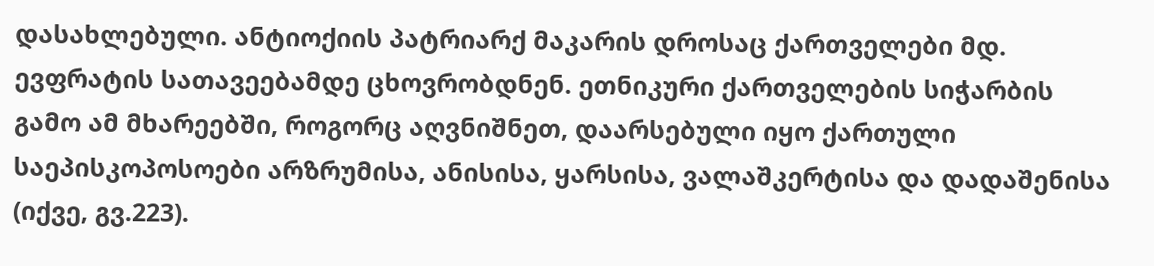დასახლებული. ანტიოქიის პატრიარქ მაკარის დროსაც ქართველები მდ. ევფრატის სათავეებამდე ცხოვრობდნენ. ეთნიკური ქართველების სიჭარბის გამო ამ მხარეებში, როგორც აღვნიშნეთ, დაარსებული იყო ქართული საეპისკოპოსოები არზრუმისა, ანისისა, ყარსისა, ვალაშკერტისა და დადაშენისა (იქვე, გვ.223).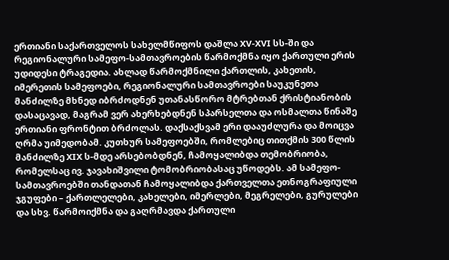ერთიანი საქართველოს სახელმწიფოს დაშლა XV-XVI სს-ში და რეგიონალური სამეფო-სამთავროების წარმოქმნა იყო ქართული ერის უდიდესი ტრაგედია. ახლად წარმოქმნილი ქართლის, კახეთის, იმერეთის სამეფოები, რეგიონალური სამთავროები საუკუნეთა მანძილზე მხნედ იბრძოდნენ უთანასწორო მტრებთან ქრისტიანობის დასაცავად, მაგრამ ვერ ახერხებდნენ სპარსელთა და ოსმალთა წინაშე ერთიანი ფრონტით ბრძოლას. დაქსაქსვამ ერი დააუძლურა და მოიცვა ღრმა უიმედობამ. კუთხურ სამეფოებში, რომლებიც თითქმის 300 წლის მანძილზე XIX ს-მდე არსებობდნენ, ჩამოყალიბდა თემობრიობა, რომელსაც ივ. ჯავახიშვილი ტომობრიობასაც უწოდებს. ამ სამეფო-სამთავროებში თანდათან ჩამოყალიბდა ქართველთა ეთნოგრაფიული ჯგუფები – ქართლელები, კახელები, იმერლები, მეგრელები, გურულები და სხვ. წარმოიქმნა და გაღრმავდა ქართული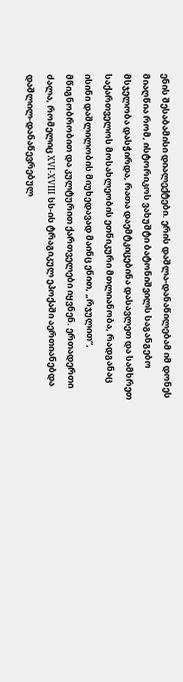ენის შესაბამისი დიალექტები. ერის დაშლა-დანაწილებამ იმ დონეს მიაღწია რომ, ისტორიკოს ვახუშტი ბატონიშვილს საგანგებო მსჯელობა დასჭირდა, რათა დაემტკიცებინა დასავლეთ და სამხრეთ საქართველოს მოსახლეობის ეთნიკური მთლიანობა, რადგანაც ისინი დაშლილობის მიუხედავად მაინც ენით, „რჯულით“, მწიგნობრობით და კულტურით ქართველები იყვნენ. ერთადერთი ძალა, რომელიც XVI-XVIII სს-ის ტრაგიკულ ეპოქაში აერთიანებდა დაშლილ-დანაწევრებულ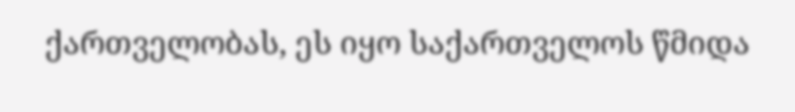ქართველობას, ეს იყო საქართველოს წმიდა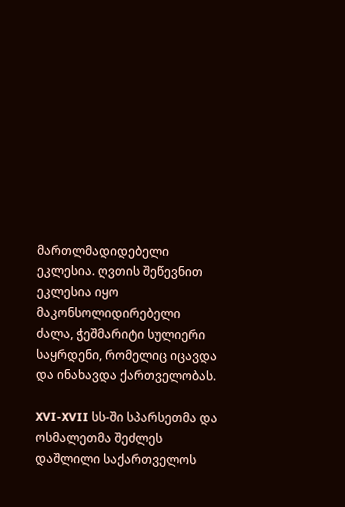მართლმადიდებელი ეკლესია. ღვთის შეწევნით ეკლესია იყო მაკონსოლიდირებელი ძალა, ჭეშმარიტი სულიერი საყრდენი, რომელიც იცავდა და ინახავდა ქართველობას.

XVI-XVII სს-ში სპარსეთმა და ოსმალეთმა შეძლეს დაშლილი საქართველოს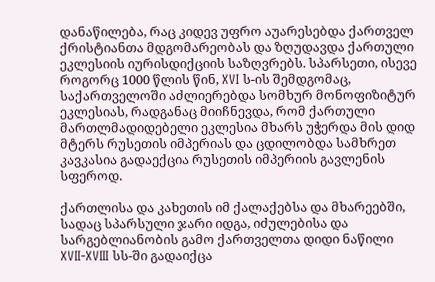დანაწილება, რაც კიდევ უფრო აუარესებდა ქართველ ქრისტიანთა მდგომარეობას და ზღუდავდა ქართული ეკლესიის იურისდიქციის საზღვრებს. სპარსეთი, ისევე როგორც 1000 წლის წინ, XVI ს-ის შემდგომაც, საქართველოში აძლიერებდა სომხურ მონოფიზიტურ ეკლესიას, რადგანაც მიიჩნევდა, რომ ქართული მართლმადიდებელი ეკლესია მხარს უჭერდა მის დიდ მტერს რუსეთის იმპერიას და ცდილობდა სამხრეთ კავკასია გადაექცია რუსეთის იმპერიის გავლენის სფეროდ.

ქართლისა და კახეთის იმ ქალაქებსა და მხარეებში, სადაც სპარსული ჯარი იდგა, იძულებისა და სარგებლიანობის გამო ქართველთა დიდი ნაწილი XVII-XVIII სს-ში გადაიქცა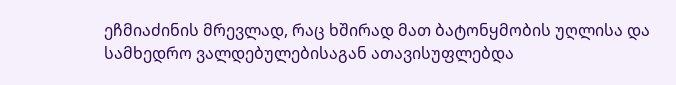ეჩმიაძინის მრევლად, რაც ხშირად მათ ბატონყმობის უღლისა და სამხედრო ვალდებულებისაგან ათავისუფლებდა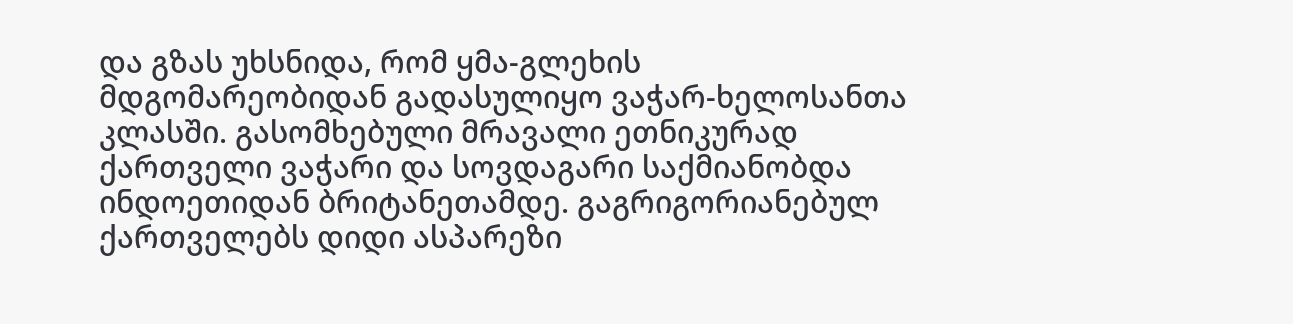და გზას უხსნიდა, რომ ყმა-გლეხის მდგომარეობიდან გადასულიყო ვაჭარ-ხელოსანთა კლასში. გასომხებული მრავალი ეთნიკურად ქართველი ვაჭარი და სოვდაგარი საქმიანობდა ინდოეთიდან ბრიტანეთამდე. გაგრიგორიანებულ ქართველებს დიდი ასპარეზი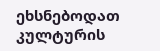ეხსნებოდათ კულტურის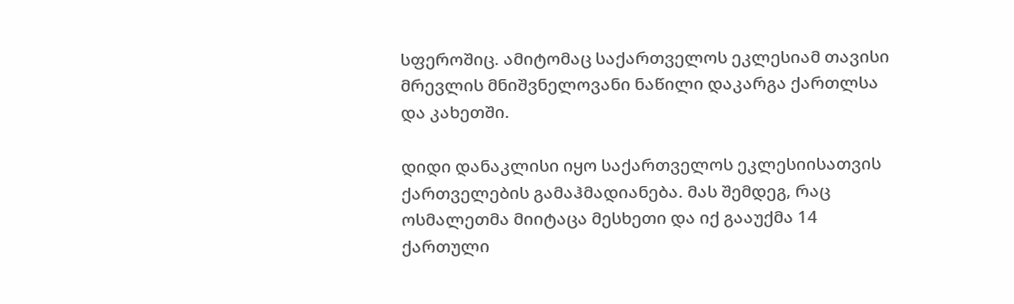სფეროშიც. ამიტომაც საქართველოს ეკლესიამ თავისი მრევლის მნიშვნელოვანი ნაწილი დაკარგა ქართლსა და კახეთში.

დიდი დანაკლისი იყო საქართველოს ეკლესიისათვის ქართველების გამაჰმადიანება. მას შემდეგ, რაც ოსმალეთმა მიიტაცა მესხეთი და იქ გააუქმა 14 ქართული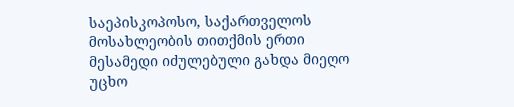საეპისკოპოსო, საქართველოს მოსახლეობის თითქმის ერთი მესამედი იძულებული გახდა მიეღო უცხო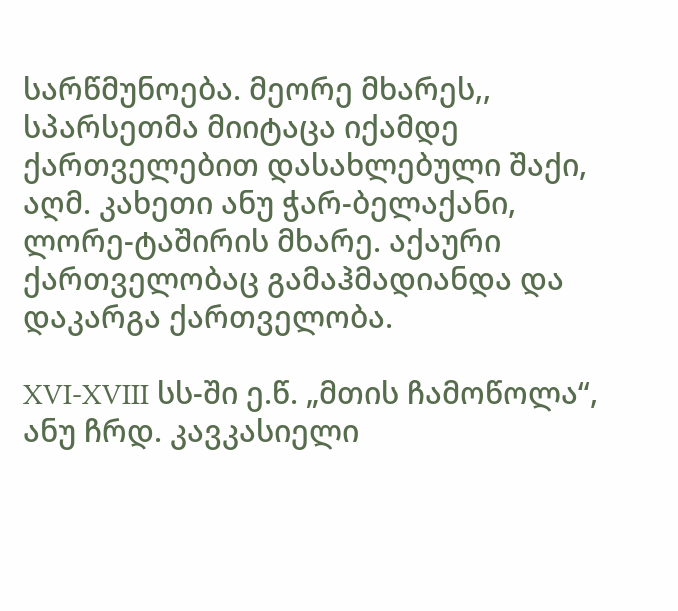სარწმუნოება. მეორე მხარეს,, სპარსეთმა მიიტაცა იქამდე ქართველებით დასახლებული შაქი, აღმ. კახეთი ანუ ჭარ-ბელაქანი, ლორე-ტაშირის მხარე. აქაური ქართველობაც გამაჰმადიანდა და დაკარგა ქართველობა.

XVI-XVIII სს-ში ე.წ. „მთის ჩამოწოლა“, ანუ ჩრდ. კავკასიელი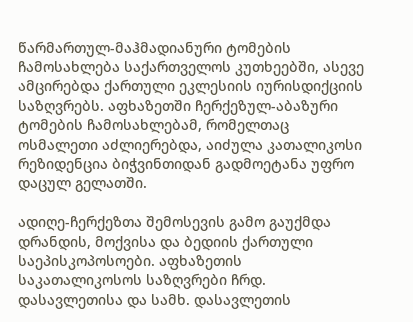წარმართულ-მაჰმადიანური ტომების ჩამოსახლება საქართველოს კუთხეებში, ასევე ამცირებდა ქართული ეკლესიის იურისდიქციის საზღვრებს. აფხაზეთში ჩერქეზულ-აბაზური ტომების ჩამოსახლებამ, რომელთაც ოსმალეთი აძლიერებდა, აიძულა კათალიკოსი რეზიდენცია ბიჭვინთიდან გადმოეტანა უფრო დაცულ გელათში.

ადიღე-ჩერქეზთა შემოსევის გამო გაუქმდა დრანდის, მოქვისა და ბედიის ქართული საეპისკოპოსოები. აფხაზეთის საკათალიკოსოს საზღვრები ჩრდ. დასავლეთისა და სამხ. დასავლეთის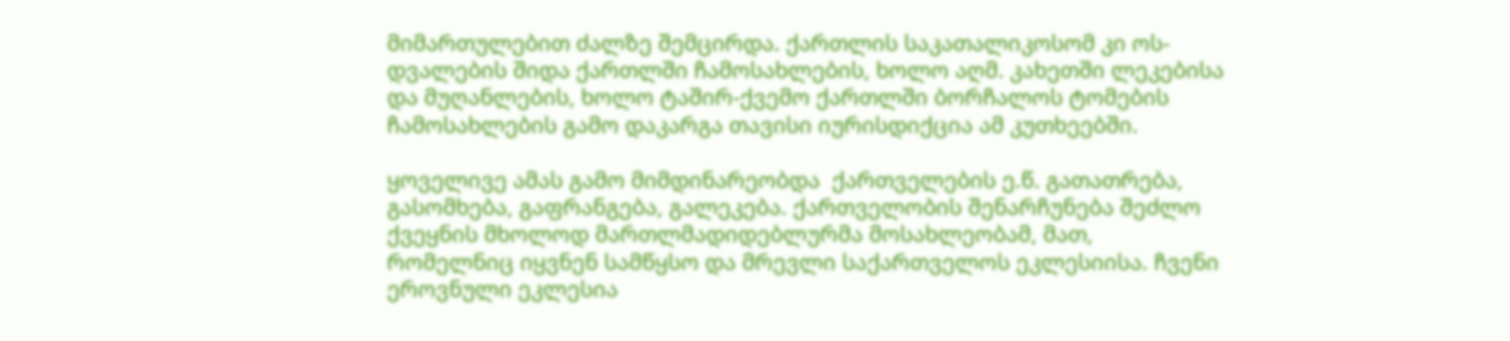მიმართულებით ძალზე შემცირდა. ქართლის საკათალიკოსომ კი ოს-დვალების შიდა ქართლში ჩამოსახლების, ხოლო აღმ. კახეთში ლეკებისა და მუღანლების, ხოლო ტაშირ-ქვემო ქართლში ბორჩალოს ტომების ჩამოსახლების გამო დაკარგა თავისი იურისდიქცია ამ კუთხეებში.

ყოველივე ამას გამო მიმდინარეობდა  ქართველების ე.წ. გათათრება, გასომხება, გაფრანგება, გალეკება. ქართველობის შენარჩუნება შეძლო ქვეყნის მხოლოდ მართლმადიდებლურმა მოსახლეობამ, მათ, რომელნიც იყვნენ სამწყსო და მრევლი საქართველოს ეკლესიისა. ჩვენი ეროვნული ეკლესია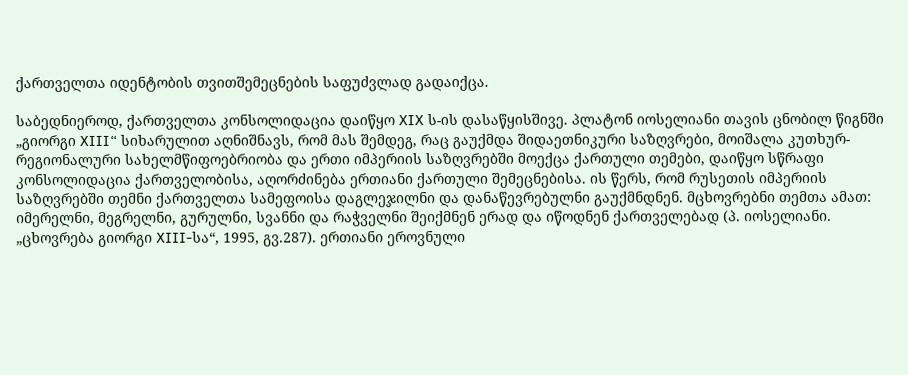ქართველთა იდენტობის თვითშემეცნების საფუძვლად გადაიქცა.

საბედნიეროდ, ქართველთა კონსოლიდაცია დაიწყო XIX ს-ის დასაწყისშივე. პლატონ იოსელიანი თავის ცნობილ წიგნში „გიორგი XIII“ სიხარულით აღნიშნავს, რომ მას შემდეგ, რაც გაუქმდა შიდაეთნიკური საზღვრები, მოიშალა კუთხურ-რეგიონალური სახელმწიფოებრიობა და ერთი იმპერიის საზღვრებში მოექცა ქართული თემები, დაიწყო სწრაფი კონსოლიდაცია ქართველობისა, აღორძინება ერთიანი ქართული შემეცნებისა. ის წერს, რომ რუსეთის იმპერიის საზღვრებში თემნი ქართველთა სამეფოისა დაგლეჯილნი და დანაწევრებულნი გაუქმნდნენ. მცხოვრებნი თემთა ამათ: იმერელნი, მეგრელნი, გურულნი, სვანნი და რაჭველნი შეიქმნენ ერად და იწოდნენ ქართველებად (პ. იოსელიანი. „ცხოვრება გიორგი XIII-სა“, 1995, გვ.287). ერთიანი ეროვნული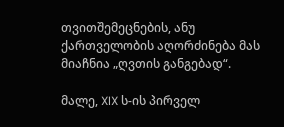თვითშემეცნების, ანუ ქართველობის აღორძინება მას მიაჩნია „ღვთის განგებად“.

მალე, XIX ს-ის პირველ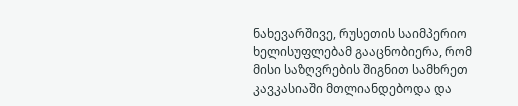ნახევარშივე, რუსეთის საიმპერიო ხელისუფლებამ გააცნობიერა, რომ მისი საზღვრების შიგნით სამხრეთ კავკასიაში მთლიანდებოდა და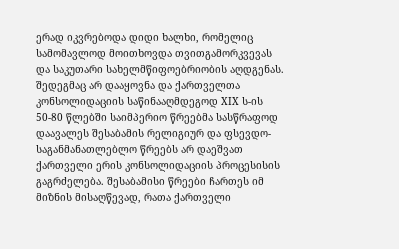ერად იკვრებოდა დიდი ხალხი, რომელიც სამომავლოდ მოითხოვდა თვითგამორკვევას და საკუთარი სახელმწიფოებრიობის აღდგენას. შედეგმაც არ დააყოვნა და ქართველთა კონსოლიდაციის საწინააღმდეგოდ XIX ს-ის 50-80 წლებში საიმპერიო წრეებმა სასწრაფოდ დაავალეს შესაბამის რელიგიურ და ფსევდო-საგანმანათლებლო წრეებს არ დაეშვათ ქართველი ერის კონსოლიდაციის პროცესისის გაგრძელება. შესაბამისი წრეები ჩართეს იმ მიზნის მისაღწევად, რათა ქართველი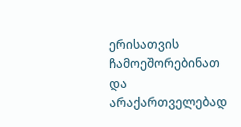ერისათვის ჩამოეშორებინათ და არაქართველებად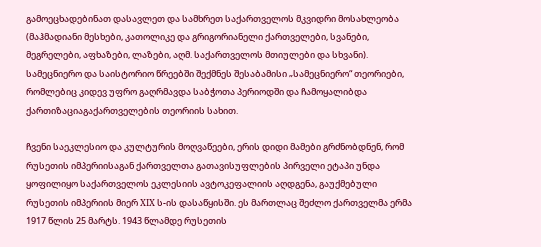გამოეცხადებინათ დასავლეთ და სამხრეთ საქართველოს მკვიდრი მოსახლეობა (მაჰმადიანი მესხები, კათოლიკე და გრიგორიანელი ქართველები, სვანები, მეგრელები, აფხაზები, ლაზები, აღმ. საქართველოს მთიულები და სხვანი). სამეცნიერო და საისტორიო წრეებში შექმნეს შესაბამისი „სამეცნიერო“ თეორიები, რომლებიც კიდევ უფრო გაღრმავდა საბჭოთა პერიოდში და ჩამოყალიბდა ქართიზაციაგაქართველების თეორიის სახით.

ჩვენი საეკლესიო და კულტურის მოღვაწეები, ერის დიდი მამები გრძნობდნენ, რომ რუსეთის იმპერიისაგან ქართველთა გათავისუფლების პირველი ეტაპი უნდა ყოფილიყო საქართველოს ეკლესიის ავტოკეფალიის აღდგენა, გაუქმებული რუსეთის იმპერიის მიერ XIX ს-ის დასაწყისში. ეს მართლაც შეძლო ქართველმა ერმა 1917 წლის 25 მარტს. 1943 წლამდე რუსეთის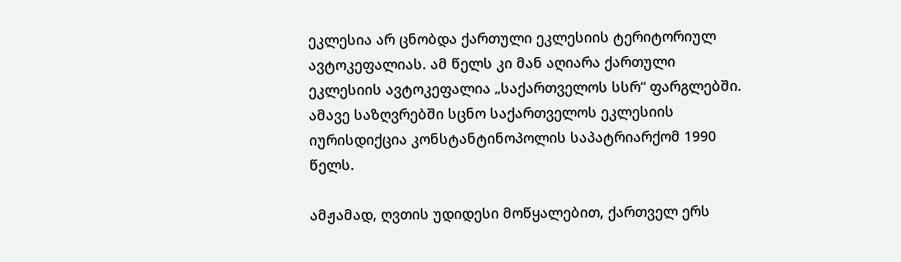ეკლესია არ ცნობდა ქართული ეკლესიის ტერიტორიულ ავტოკეფალიას. ამ წელს კი მან აღიარა ქართული ეკლესიის ავტოკეფალია „საქართველოს სსრ“ ფარგლებში. ამავე საზღვრებში სცნო საქართველოს ეკლესიის იურისდიქცია კონსტანტინოპოლის საპატრიარქომ 1990 წელს.

ამჟამად, ღვთის უდიდესი მოწყალებით, ქართველ ერს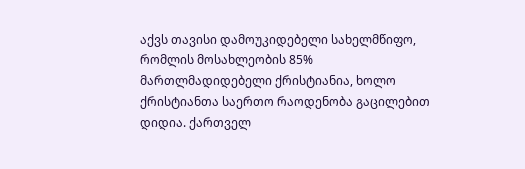აქვს თავისი დამოუკიდებელი სახელმწიფო, რომლის მოსახლეობის 85% მართლმადიდებელი ქრისტიანია, ხოლო ქრისტიანთა საერთო რაოდენობა გაცილებით დიდია. ქართველ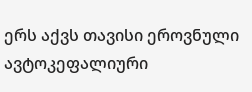ერს აქვს თავისი ეროვნული ავტოკეფალიური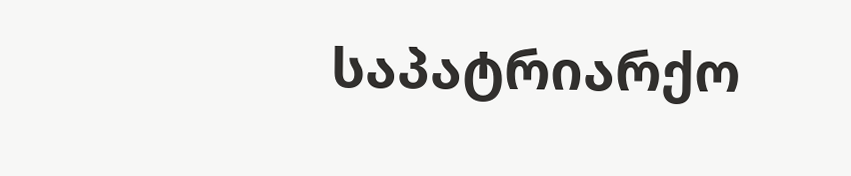საპატრიარქო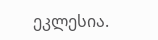ეკლესია.